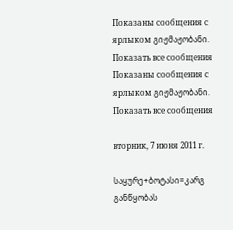Показаны сообщения с ярлыком გიჟმაჟობანი. Показать все сообщения
Показаны сообщения с ярлыком გიჟმაჟობანი. Показать все сообщения

вторник, 7 июня 2011 г.

საყურე+ბოტასი=კარგ განწყობას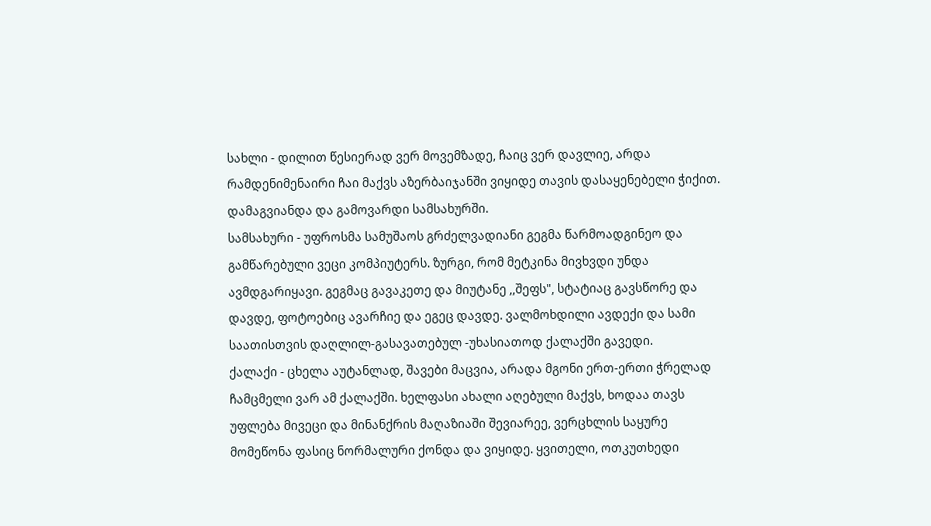სახლი - დილით წესიერად ვერ მოვემზადე, ჩაიც ვერ დავლიე, არდა რამდენიმენაირი ჩაი მაქვს აზერბაიჯანში ვიყიდე თავის დასაყენებელი ჭიქით. დამაგვიანდა და გამოვარდი სამსახურში.
სამსახური - უფროსმა სამუშაოს გრძელვადიანი გეგმა წარმოადგინეო და გამწარებული ვეცი კომპიუტერს. ზურგი, რომ მეტკინა მივხვდი უნდა ავმდგარიყავი. გეგმაც გავაკეთე და მიუტანე ,,შეფს", სტატიაც გავსწორე და დავდე, ფოტოებიც ავარჩიე და ეგეც დავდე. ვალმოხდილი ავდექი და სამი საათისთვის დაღლილ-გასავათებულ -უხასიათოდ ქალაქში გავედი.
ქალაქი - ცხელა აუტანლად, შავები მაცვია, არადა მგონი ერთ-ერთი ჭრელად ჩამცმელი ვარ ამ ქალაქში. ხელფასი ახალი აღებული მაქვს, ხოდაა თავს უფლება მივეცი და მინანქრის მაღაზიაში შევიარეე, ვერცხლის საყურე მომეწონა ფასიც ნორმალური ქონდა და ვიყიდე. ყვითელი, ოთკუთხედი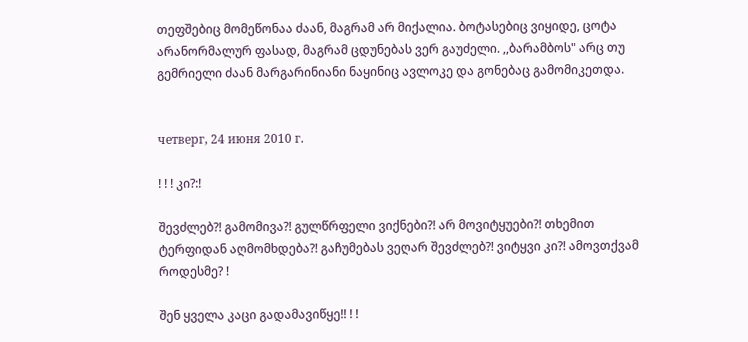თეფშებიც მომეწონაა ძაან, მაგრამ არ მიქალია. ბოტასებიც ვიყიდე, ცოტა არანორმალურ ფასად, მაგრამ ცდუნებას ვერ გაუძელი. ,,ბარამბოს" არც თუ გემრიელი ძაან მარგარინიანი ნაყინიც ავლოკე და გონებაც გამომიკეთდა.


четверг, 24 июня 2010 г.

! ! ! კი?:!

შევძლებ?! გამომივა?! გულწრფელი ვიქნები?! არ მოვიტყუები?! თხემით ტერფიდან აღმომხდება?! გაჩუმებას ვეღარ შევძლებ?! ვიტყვი კი?! ამოვთქვამ როდესმე? !

შენ ყველა კაცი გადამავიწყე!! ! !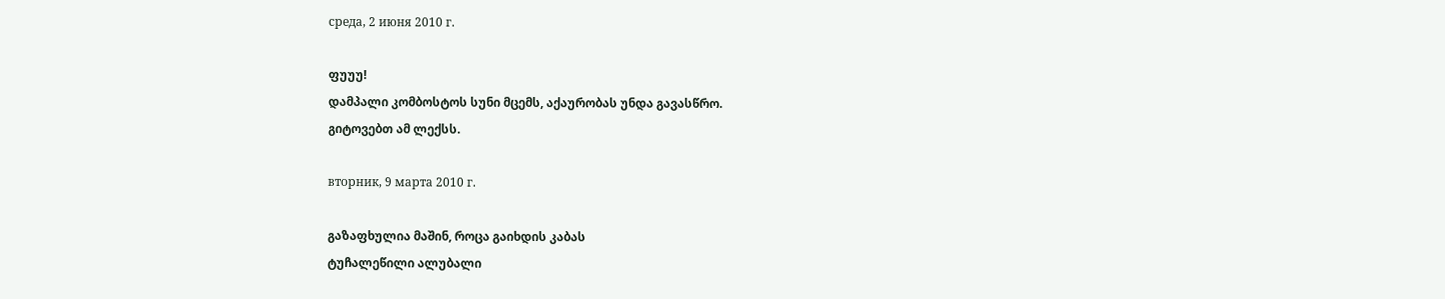среда, 2 июня 2010 г.

ფუუუ!
დამპალი კომბოსტოს სუნი მცემს, აქაურობას უნდა გავასწრო.
გიტოვებთ ამ ლექსს.

вторник, 9 марта 2010 г.

გაზაფხულია მაშინ, როცა გაიხდის კაბას
ტუჩალეწილი ალუბალი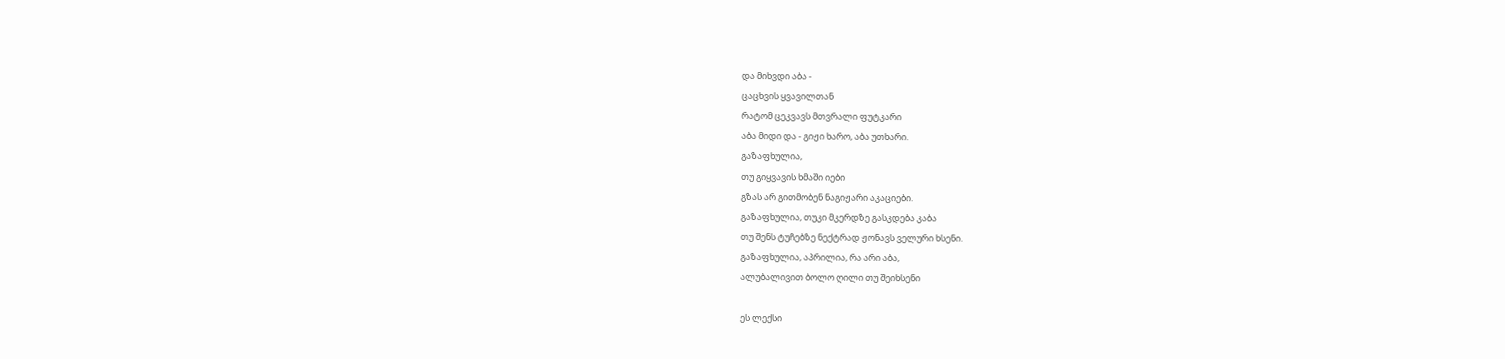და მიხვდი აბა -
ცაცხვის ყვავილთან
რატომ ცეკვავს მთვრალი ფუტკარი
აბა მიდი და - გიჟი ხარო, აბა უთხარი.
გაზაფხულია,
თუ გიყვავის ხმაში იები
გზას არ გითმობენ ნაგიჟარი აკაციები.
გაზაფხულია, თუკი მკერდზე გასკდება კაბა
თუ შენს ტუჩებზე ნექტრად ჟონავს ველური ხსენი.
გაზაფხულია, აპრილია, რა არი აბა,
ალუბალივით ბოლო ღილი თუ შეიხსენი

ეს ლექსი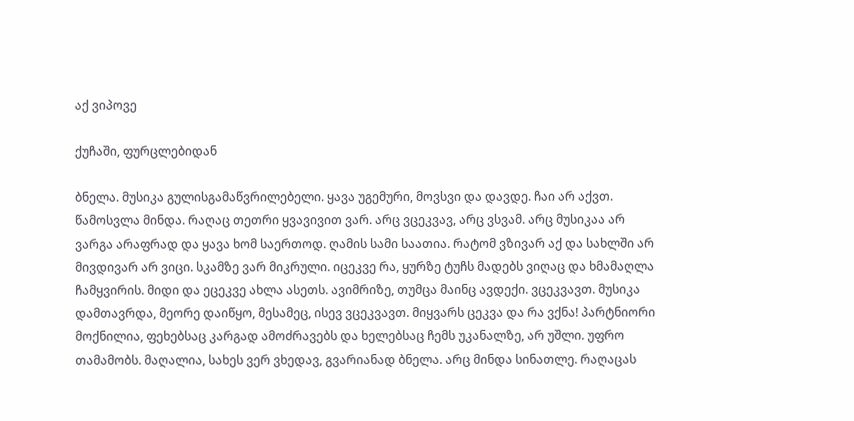აქ ვიპოვე

ქუჩაში, ფურცლებიდან

ბნელა. მუსიკა გულისგამაწვრილებელი. ყავა უგემური, მოვსვი და დავდე. ჩაი არ აქვთ. წამოსვლა მინდა. რაღაც თეთრი ყვავივით ვარ. არც ვცეკვავ, არც ვსვამ. არც მუსიკაა არ ვარგა არაფრად და ყავა ხომ საერთოდ. ღამის სამი საათია. რატომ ვზივარ აქ და სახლში არ მივდივარ არ ვიცი. სკამზე ვარ მიკრული. იცეკვე რა, ყურზე ტუჩს მადებს ვიღაც და ხმამაღლა ჩამყვირის. მიდი და ეცეკვე ახლა ასეთს. ავიმრიზე, თუმცა მაინც ავდექი. ვცეკვავთ. მუსიკა დამთავრდა, მეორე დაიწყო, მესამეც, ისევ ვცეკვავთ. მიყვარს ცეკვა და რა ვქნა! პარტნიორი მოქნილია, ფეხებსაც კარგად ამოძრავებს და ხელებსაც ჩემს უკანალზე, არ უშლი. უფრო თამამობს. მაღალია, სახეს ვერ ვხედავ, გვარიანად ბნელა. არც მინდა სინათლე. რაღაცას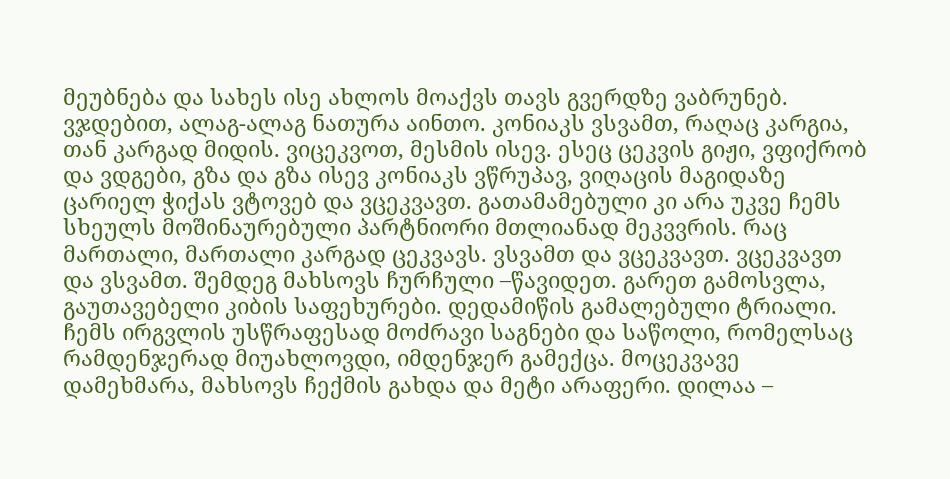მეუბნება და სახეს ისე ახლოს მოაქვს თავს გვერდზე ვაბრუნებ. ვჯდებით, ალაგ-ალაგ ნათურა აინთო. კონიაკს ვსვამთ, რაღაც კარგია, თან კარგად მიდის. ვიცეკვოთ, მესმის ისევ. ესეც ცეკვის გიჟი, ვფიქრობ და ვდგები, გზა და გზა ისევ კონიაკს ვწრუპავ, ვიღაცის მაგიდაზე ცარიელ ჭიქას ვტოვებ და ვცეკვავთ. გათამამებული კი არა უკვე ჩემს სხეულს მოშინაურებული პარტნიორი მთლიანად მეკვვრის. რაც მართალი, მართალი კარგად ცეკვავს. ვსვამთ და ვცეკვავთ. ვცეკვავთ და ვსვამთ. შემდეგ მახსოვს ჩურჩული –წავიდეთ. გარეთ გამოსვლა, გაუთავებელი კიბის საფეხურები. დედამიწის გამალებული ტრიალი. ჩემს ირგვლის უსწრაფესად მოძრავი საგნები და საწოლი, რომელსაც რამდენჯერად მიუახლოვდი, იმდენჯერ გამექცა. მოცეკვავე დამეხმარა, მახსოვს ჩექმის გახდა და მეტი არაფერი. დილაა –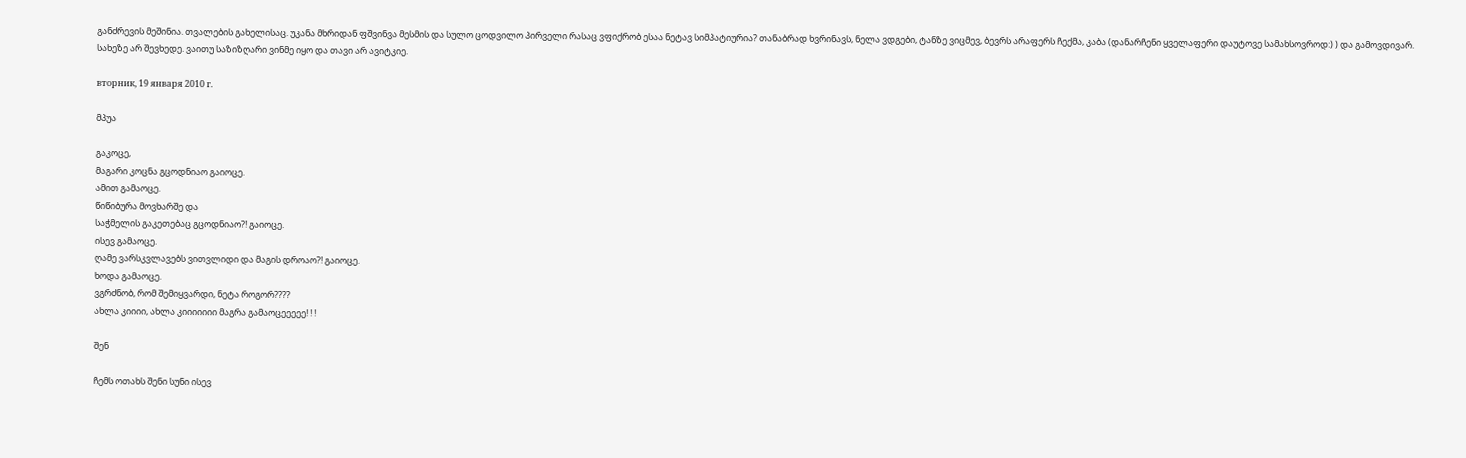განძრევის მეშინია. თვალების გახელისაც. უკანა მხრიდან ფშვინვა მესმის და სულო ცოდვილო პირველი რასაც ვფიქრობ ესაა ნეტავ სიმპატიურია? თანაბრად ხვრინავს, ნელა ვდგები, ტანზე ვიცმევ, ბევრს არაფერს ჩექმა, კაბა (დანარჩენი ყველაფერი დაუტოვე სამახსოვროდ:) ) და გამოვდივარ. სახეზე არ შევხედე. ვაითუ საზიზღარი ვინმე იყო და თავი არ ავიტკიე.

вторник, 19 января 2010 г.

მპუა

გაკოცე,
მაგარი კოცნა გცოდნიაო გაიოცე.
ამით გამაოცე.
წიწიბურა მოვხარშე და
საჭმელის გაკეთებაც გცოდნიაო?! გაიოცე.
ისევ გამაოცე.
ღამე ვარსკვლავებს ვითვლიდი და მაგის დროაო?! გაიოცე.
ხოდა გამაოცე.
ვგრძნობ, რომ შემიყვარდი, ნეტა როგორ????
ახლა კიიიი, ახლა კიიიიიიი მაგრა გამაოცეეეეე! ! !

შენ

ჩემს ოთახს შენი სუნი ისევ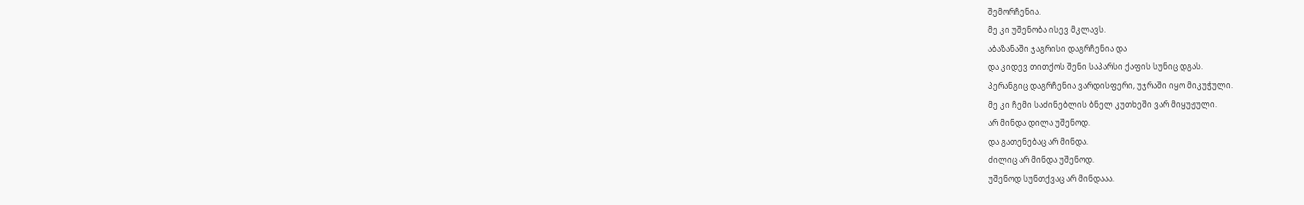შემორჩენია.
მე კი უშენობა ისევ მკლავს.
აბაზანაში ჯაგრისი დაგრჩენია და
და კიდევ თითქოს შენი საპარსი ქაფის სუნიც დგას.
პერანგიც დაგრჩენია ვარდისფერი, უჯრაში იყო მიკუჭული.
მე კი ჩემი საძინებლის ბნელ კუთხეში ვარ მიყუჟული.
არ მინდა დილა უშენოდ.
და გათენებაც არ მინდა.
ძილიც არ მინდა უშენოდ.
უშენოდ სუნთქვაც არ მინდააა.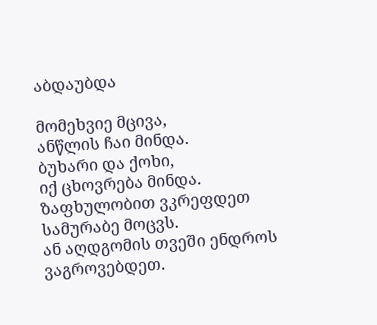აბდაუბდა

მომეხვიე მცივა,
ანწლის ჩაი მინდა.
ბუხარი და ქოხი,
იქ ცხოვრება მინდა.
ზაფხულობით ვკრეფდეთ სამურაბე მოცვს.
ან აღდგომის თვეში ენდროს ვაგროვებდეთ.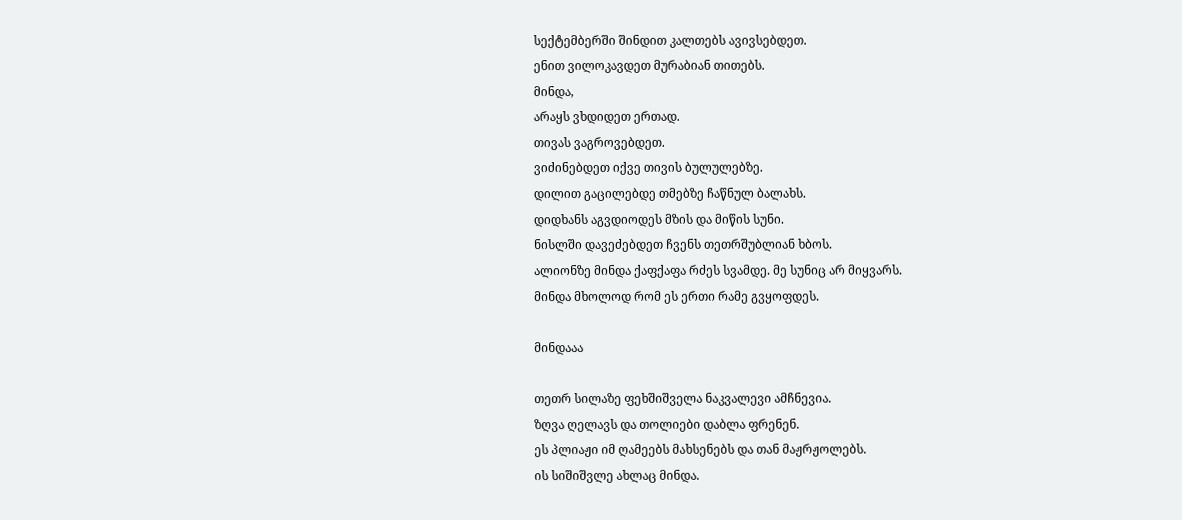სექტემბერში შინდით კალთებს ავივსებდეთ.
ენით ვილოკავდეთ მურაბიან თითებს.
მინდა,
არაყს ვხდიდეთ ერთად.
თივას ვაგროვებდეთ.
ვიძინებდეთ იქვე თივის ბულულებზე.
დილით გაცილებდე თმებზე ჩაწნულ ბალახს.
დიდხანს აგვდიოდეს მზის და მიწის სუნი.
ნისლში დავეძებდეთ ჩვენს თეთრშუბლიან ხბოს.
ალიონზე მინდა ქაფქაფა რძეს სვამდე. მე სუნიც არ მიყვარს.
მინდა მხოლოდ რომ ეს ერთი რამე გვყოფდეს.

მინდააა

თეთრ სილაზე ფეხშიშველა ნაკვალევი ამჩნევია.
ზღვა ღელავს და თოლიები დაბლა ფრენენ.
ეს პლიაჟი იმ ღამეებს მახსენებს და თან მაჟრჟოლებს.
ის სიშიშვლე ახლაც მინდა.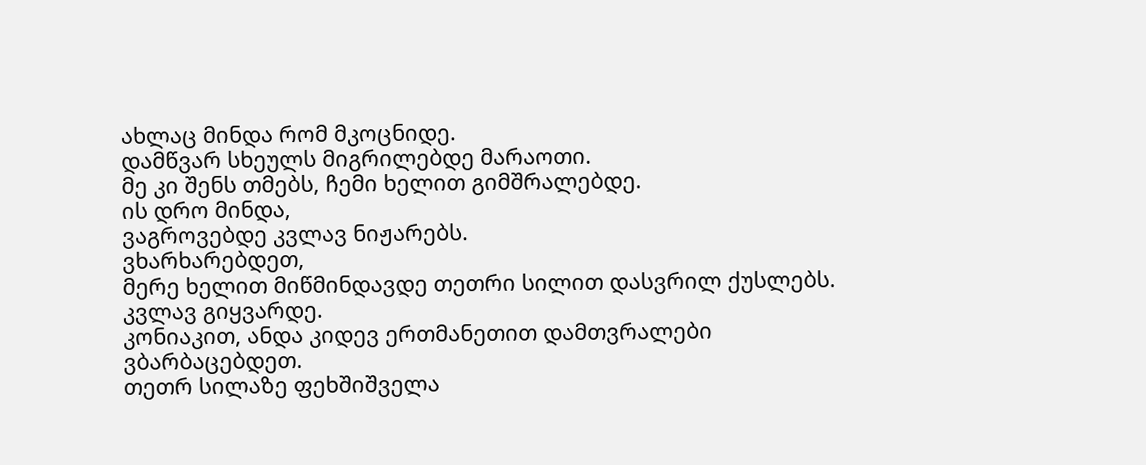ახლაც მინდა რომ მკოცნიდე.
დამწვარ სხეულს მიგრილებდე მარაოთი.
მე კი შენს თმებს, ჩემი ხელით გიმშრალებდე.
ის დრო მინდა,
ვაგროვებდე კვლავ ნიჟარებს.
ვხარხარებდეთ,
მერე ხელით მიწმინდავდე თეთრი სილით დასვრილ ქუსლებს.
კვლავ გიყვარდე.
კონიაკით, ანდა კიდევ ერთმანეთით დამთვრალები
ვბარბაცებდეთ.
თეთრ სილაზე ფეხშიშველა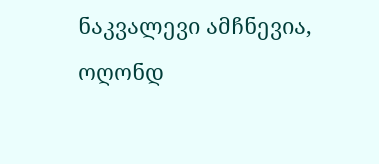ნაკვალევი ამჩნევია,
ოღონდ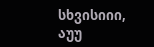სხვისიიი,
აუუ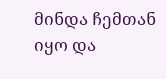მინდა ჩემთან იყო და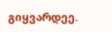გიყვარდეე.